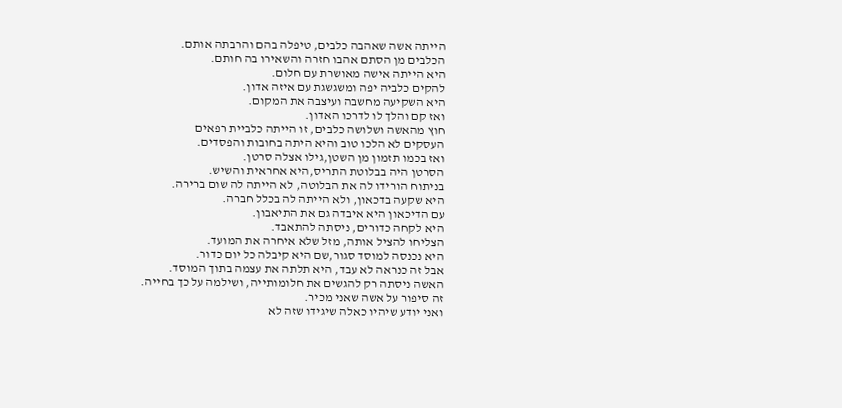הייתה אשה שאהבה כלבים, טיפלה בהם והרבתה אותם.
הכלבים מן הסתם אהבו חזרה והשאירו בה חותם.
היא הייתה אישה מאושרת עם חלום.
להקים כלביה יפה ומשגשגת עם איזה אדון.
היא השקיעה מחשבה ועיצבה את המקום.
ואז קם והלך לו לדרכו האדון.
חוץ מהאשה ושלושה כלבים, זו הייתה כלביית רפאים
העסקים לא הלכו טוב והיא היתה בחובות והפסדים.
ואז בכמו תזמון מן השטן,גילו אצלה סרטן.
הסרטן היה בבלוטת התריס,היא אחראית והשיש.
בניתוח הורידו לה את הבלוטה, לא הייתה לה שום ברירה.
היא שקעה בדכאון, ולא הייתה לה בכלל חברה.
עם הדיכאון היא איבדה גם את התיאבון.
היא לקחה כדורים, ניסתה להתאבד.
הצליחו להציל אותה, מזל שלא איחרה את המועד.
היא נכנסה למוסד סגור,שם היא קיבלה כל יום כדור.
אבל זה כנראה לא עבד, היא תלתה את עצמה בתוך המוסד.
האשה ניסתה רק להגשים את חלומותייה, ושילמה על כך בחייה.
זה סיפור על אשה שאני מכיר.
ואני יודע שיהיו כאלה שיגידו שזה לא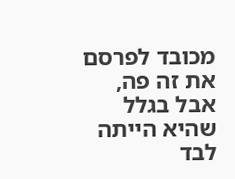מכובד לפרסם את זה פה,
אבל בגלל שהיא הייתה לבד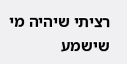רציתי שיהיה מי שישמע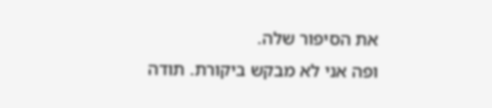את הסיפור שלה.
ופה אני לא מבקש ביקורת. תודה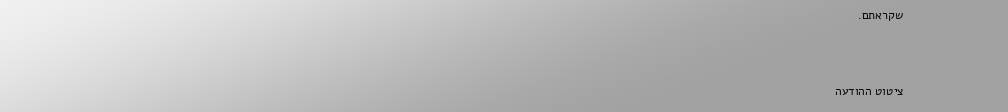שקראתם.



ציטוט ההודעה